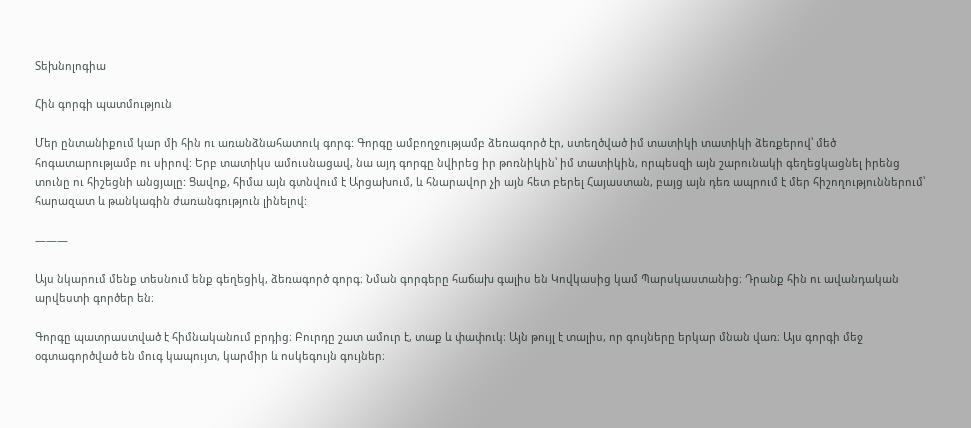Տեխնոլոգիա

Հին գորգի պատմություն

Մեր ընտանիքում կար մի հին ու առանձնահատուկ գորգ: Գորգը ամբողջությամբ ձեռագործ էր, ստեղծված իմ տատիկի տատիկի ձեռքերով՝ մեծ հոգատարությամբ ու սիրով: Երբ տատիկս ամուսնացավ, նա այդ գորգը նվիրեց իր թոռնիկին՝ իմ տատիկին, որպեսզի այն շարունակի գեղեցկացնել իրենց տունը ու հիշեցնի անցյալը: Ցավոք, հիմա այն գտնվում է Արցախում, և հնարավոր չի այն հետ բերել Հայաստան, բայց այն դեռ ապրում է մեր հիշողություններում՝ հարազատ և թանկագին ժառանգություն լինելով:

———

Այս նկարում մենք տեսնում ենք գեղեցիկ, ձեռագործ գորգ։ Նման գորգերը հաճախ գալիս են Կովկասից կամ Պարսկաստանից։ Դրանք հին ու ավանդական արվեստի գործեր են։

Գորգը պատրաստված է հիմնականում բրդից։ Բուրդը շատ ամուր է, տաք և փափուկ։ Այն թույլ է տալիս, որ գույները երկար մնան վառ։ Այս գորգի մեջ օգտագործված են մուգ կապույտ, կարմիր և ոսկեգույն գույներ։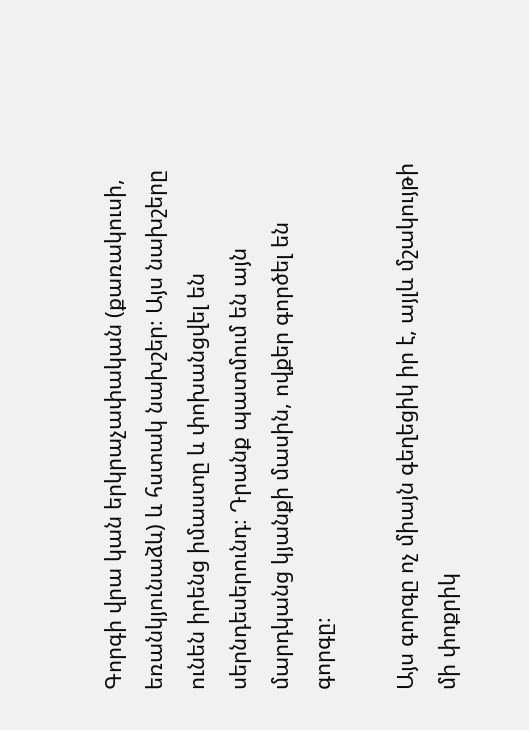Գորգի վրա կան երկրաչափական (քառակուսի, եռանկյունաձև) և հստակ նախշեր։ Այս նախշերը ունեն իրենց իմաստը և փոխանցվել են սերնդեսերունդ։ Դրանք պատմում են այն մարդկանց կյանքի մասին, ովքեր գործել են գորգը։

Այս գորգը ոչ միայն գեղեցիկ իր է, այլև մշակույթի մի փոքրիկ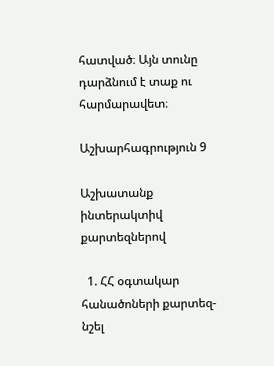հատված։ Այն տունը դարձնում է տաք ու հարմարավետ։

Աշխարհագրություն 9

Աշխատանք ինտերակտիվ քարտեզներով

  1. ՀՀ օգտակար հանածոների քարտեզ-նշել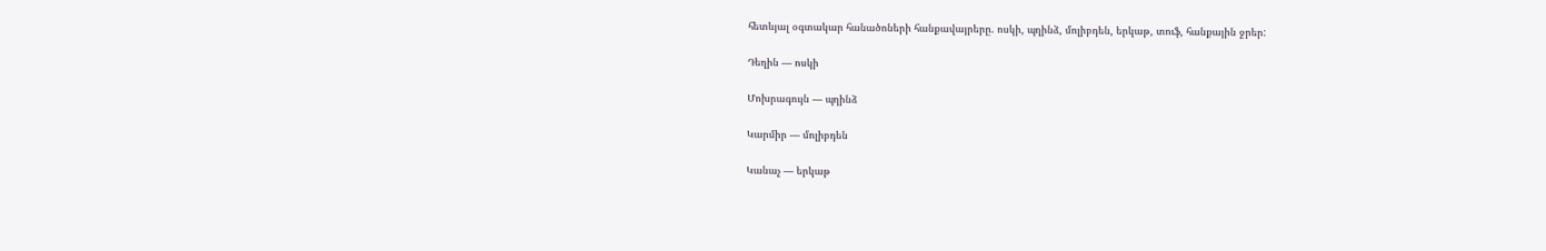հետևյալ օգտակար հանածոների հանքավայրերը. ոսկի, պղինձ, մոլիբդեն, երկաթ, տուֆ, հանքային ջրեր:

Դեղին — ոսկի

Մոխրագույն — պղինձ

Կարմիր — մոլիբդեն

Կանաչ — երկաթ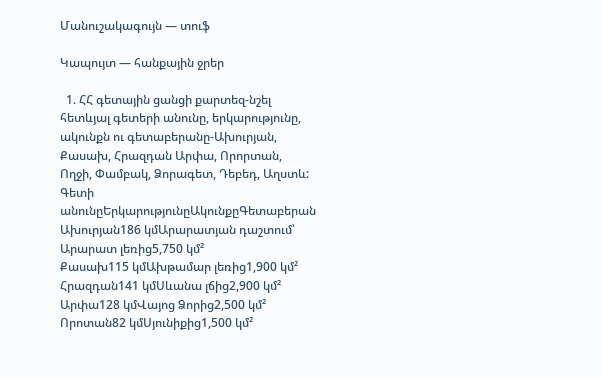Մանուշակագույն — տուֆ

Կապույտ — հանքային ջրեր

  1. ՀՀ գետային ցանցի քարտեզ-նշել հետևյալ գետերի անունը, երկարությունը, ակունքն ու գետաբերանը-Ախուրյան, Քասախ, Հրազդան Արփա, Որորտան, Ողջի, Փամբակ, Ձորագետ, Դեբեդ, Աղստև:
Գետի անունըԵրկարությունըԱկունքըԳետաբերան
Ախուրյան186 կմԱրարատյան դաշտում՝ Արարատ լեռից5,750 կմ²
Քասախ115 կմԱխթամար լեռից1,900 կմ²
Հրազդան141 կմՍևանա լճից2,900 կմ²
Արփա128 կմՎայոց Ձորից2,500 կմ²
Որոտան82 կմՍյունիքից1,500 կմ²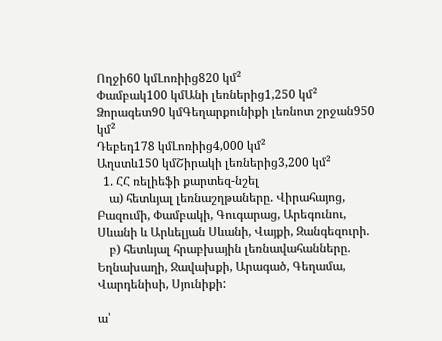Ողջի60 կմԼոռիից820 կմ²
Փամբակ100 կմԱնի լեռներից1,250 կմ²
Ձորագետ90 կմԳեղարքունիքի լեռնոտ շրջան950 կմ²
Դեբեդ178 կմԼոռիից4,000 կմ²
Աղստև150 կմՇիրակի լեռներից3,200 կմ²
  1. ՀՀ ռելիեֆի քարտեզ-նշել
    ա) հետևյալ լեռնաշղթաները. Վիրահայոց, Բազումի, Փամբակի, Գուգարաց, Արեգունու, Սևանի և Արևելյան Սևանի, Վայքի, Զանգեզուրի.
    բ) հետևյալ հրաբխային լեռնավահանները. Եղնախաղի, Ջավախքի, Արագած, Գեղամա, Վարդենիսի, Սյունիքի:

ա՝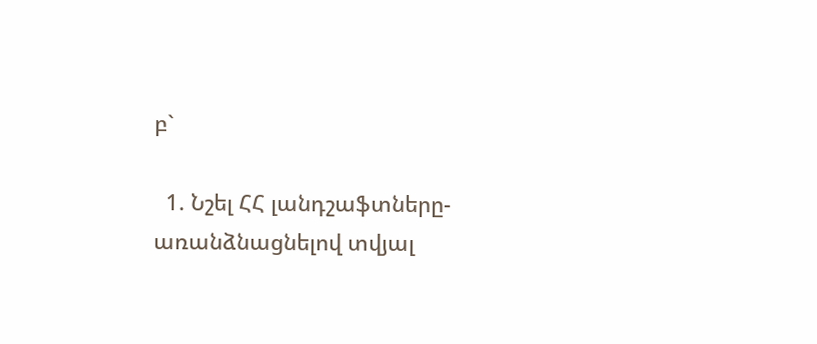բ`

  1. Նշել ՀՀ լանդշաֆտները- առանձնացնելով տվյալ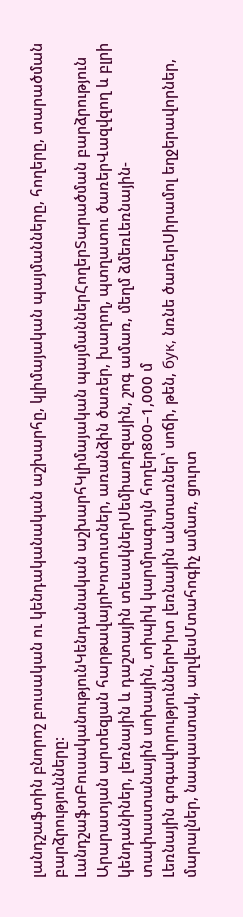լանդշաֆտին բնորոշ բուսական ու կենդականական աշխարհը, կլիմայական պայմանները, հողերը, տարածման բարձրությունները:
ԼանդշաֆտԲուսականությունԿենդանական աշխարհԿլիմայական պայմաններՀողերՏարածման բարձրություն
Արարատյան արտեզյան հարթավայրԽոտուտներ, առանձին ծառեր, խաղող, պտղատու ծառերՎազվզող և բլրի կենդանիներ, լեռնային և դաշտային տեսակներՍեմիառիզային, շոգ ամառ, մեղմ ձմեռԼեռնային-տափաստանային սոխային, տիպիկ կարմրագույն հողեր800–1,000 մ
Լեռնային գոգավորություններԽիտ լեռնային անտառներ՝ սոճի, թեն, бук, նռնե ծառերՍիրամոլ եղջերավորներ, մարալներ, նապաստակ, աղվեսՄտահոգիչ ամառ, ցուրտ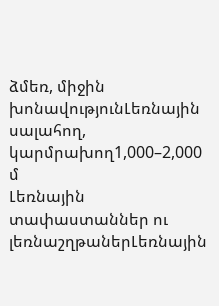ձմեռ, միջին խոնավությունԼեռնային սալահող, կարմրախող1,000–2,000 մ
Լեռնային տափաստաններ ու լեռնաշղթաներԼեռնային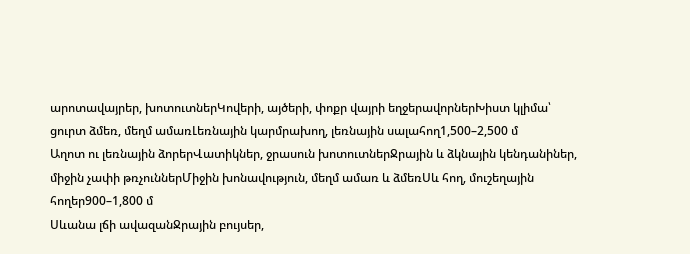արոտավայրեր, խոտուտներԿովերի, այծերի, փոքր վայրի եղջերավորներԽիստ կլիմա՝ ցուրտ ձմեռ, մեղմ ամառԼեռնային կարմրախող, լեռնային սալահող1,500–2,500 մ
Աղոտ ու լեռնային ձորերՎատիկներ, ջրասուն խոտուտներՋրային և ձկնային կենդանիներ, միջին չափի թռչուններՄիջին խոնավություն, մեղմ ամառ և ձմեռՍև հող, մուշեղային հողեր900–1,800 մ
Սևանա լճի ավազանՋրային բույսեր,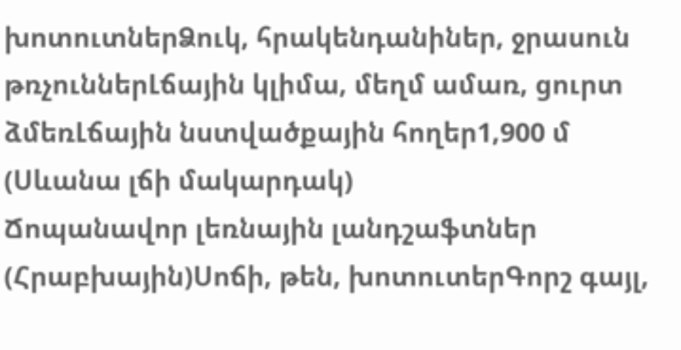խոտուտներՁուկ, հրակենդանիներ, ջրասուն թռչուններԼճային կլիմա, մեղմ ամառ, ցուրտ ձմեռԼճային նստվածքային հողեր1,900 մ (Սևանա լճի մակարդակ)
Ճոպանավոր լեռնային լանդշաֆտներ (Հրաբխային)Սոճի, թեն, խոտուտերԳորշ գայլ,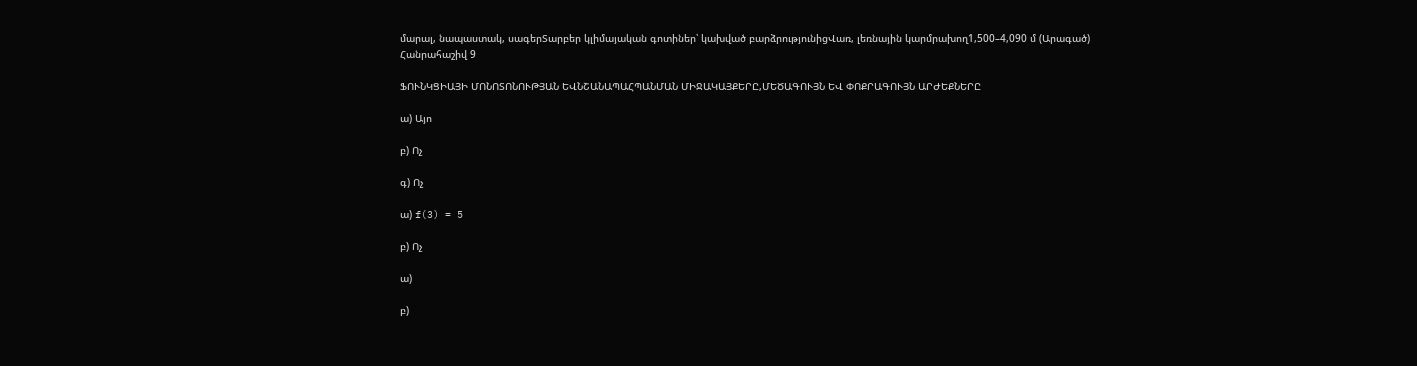մարալ, նապաստակ, սագերՏարբեր կլիմայական գոտիներ՝ կախված բարձրությունիցՎառ, լեռնային կարմրախող1,500–4,090 մ (Արագած)
Հանրահաշիվ 9

ՖՈՒՆԿՑԻԱՅԻ ՄՈՆՈՏՈՆՈՒԹՅԱՆ ԵՎՆՇԱՆԱՊԱՀՊԱՆՄԱՆ ՄԻՋԱԿԱՅՔԵՐԸ,ՄԵԾԱԳՈՒՅՆ ԵՎ ՓՈՔՐԱԳՈՒՅՆ ԱՐԺԵՔՆԵՐԸ

ա) Այո

բ) Ոչ

գ) Ոչ

ա) f(3) = 5

բ) Ոչ

ա)

բ)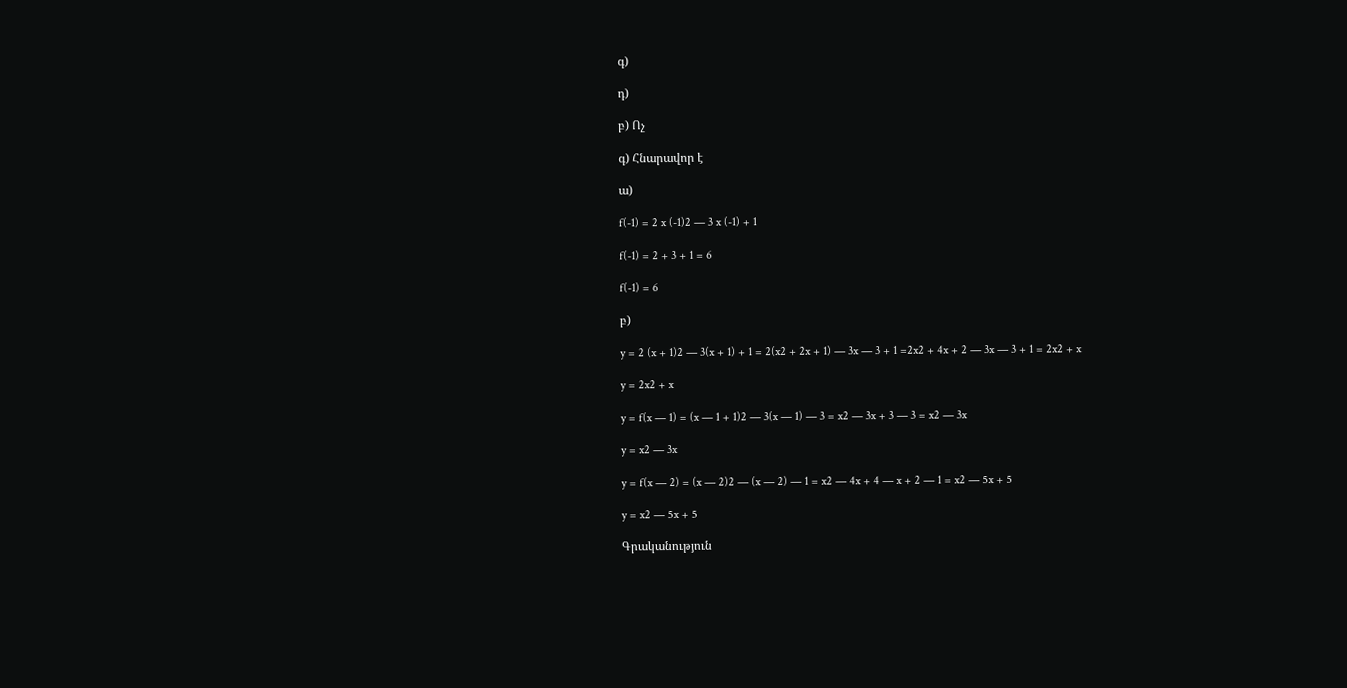գ)

դ)

բ) Ոչ

գ) Հնարավոր է

ա)

f(-1) = 2 x (-1)2 — 3 x (-1) + 1

f(-1) = 2 + 3 + 1 = 6

f(-1) = 6

բ)

y = 2 (x + 1)2 — 3(x + 1) + 1 = 2(x2 + 2x + 1) — 3x — 3 + 1 =2x2 + 4x + 2 — 3x — 3 + 1 = 2x2 + x

y = 2x2 + x

y = f(x — 1) = (x — 1 + 1)2 — 3(x — 1) — 3 = x2 — 3x + 3 — 3 = x2 — 3x

y = x2 — 3x

y = f(x — 2) = (x — 2)2 — (x — 2) — 1 = x2 — 4x + 4 — x + 2 — 1 = x2 — 5x + 5

y = x2 — 5x + 5

Գրականություն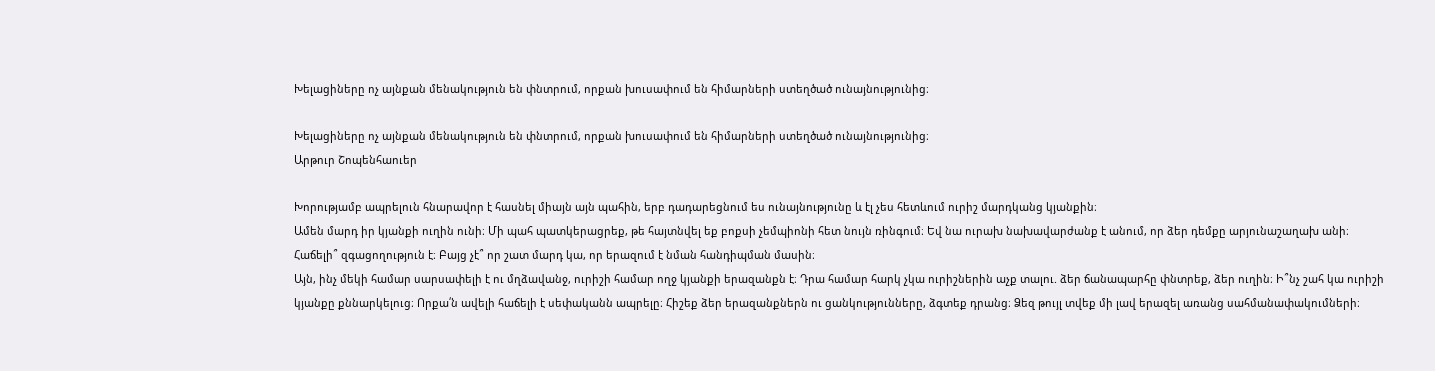Խելացիները ոչ այնքան մենակություն են փնտրում, որքան խուսափում են հիմարների ստեղծած ունայնությունից։

Խելացիները ոչ այնքան մենակություն են փնտրում, որքան խուսափում են հիմարների ստեղծած ունայնությունից։
Արթուր Շոպենհաուեր

Խորությամբ ապրելուն հնարավոր է հասնել միայն այն պահին, երբ դադարեցնում ես ունայնությունը և էլ չես հետևում ուրիշ մարդկանց կյանքին։
Ամեն մարդ իր կյանքի ուղին ունի։ Մի պահ պատկերացրեք, թե հայտնվել եք բոքսի չեմպիոնի հետ նույն ռինգում։ Եվ նա ուրախ նախավարժանք է անում, որ ձեր դեմքը արյունաշաղախ անի։ Հաճելի՞ զգացողություն է։ Բայց չէ՞ որ շատ մարդ կա, որ երազում է նման հանդիպման մասին։
Այն, ինչ մեկի համար սարսափելի է ու մղձավանջ, ուրիշի համար ողջ կյանքի երազանքն է։ Դրա համար հարկ չկա ուրիշներին աչք տալու. ձեր ճանապարհը փնտրեք, ձեր ուղին։ Ի՞նչ շահ կա ուրիշի կյանքը քննարկելուց։ Որքա՛ն ավելի հաճելի է սեփականն ապրելը։ Հիշեք ձեր երազանքներն ու ցանկությունները, ձգտեք դրանց։ Ձեզ թույլ տվեք մի լավ երազել առանց սահմանափակումների։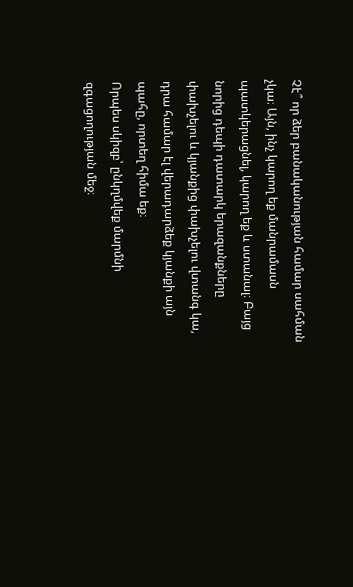Չէ՞ որ ձեր բանականության համար սահման չկա։ Այն, ինչ կարող եք մանրամասն պատկերացնել, կարող եք և ստանալ։ Բայց նորից դեպի դատարկ երազանքները փախչելու և կյանքից փախչելու վտանգ կա, դրա համար էլ վերադարձեք կյանքի այն պահը, որտեղ հիմա եք։
Որպես սկիզբ՝ ընկղմվեք մարմնի զգացողության մեջ։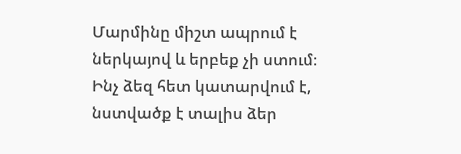Մարմինը միշտ ապրում է ներկայով և երբեք չի ստում։ Ինչ ձեզ հետ կատարվում է, նստվածք է տալիս ձեր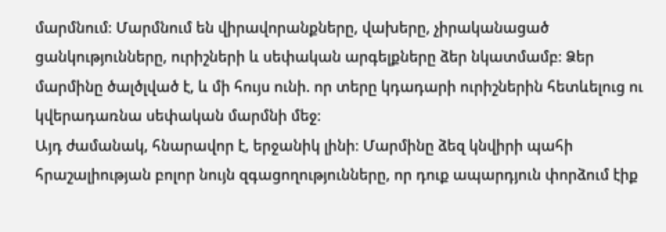մարմնում։ Մարմնում են վիրավորանքները, վախերը, չիրականացած ցանկությունները, ուրիշների և սեփական արգելքները ձեր նկատմամբ։ Ձեր մարմինը ծալծլված է, և մի հույս ունի. որ տերը կդադարի ուրիշներին հետևելուց ու կվերադառնա սեփական մարմնի մեջ։
Այդ ժամանակ, հնարավոր է, երջանիկ լինի։ Մարմինը ձեզ կնվիրի պահի հրաշալիության բոլոր նույն զգացողությունները, որ դուք ապարդյուն փորձում էիք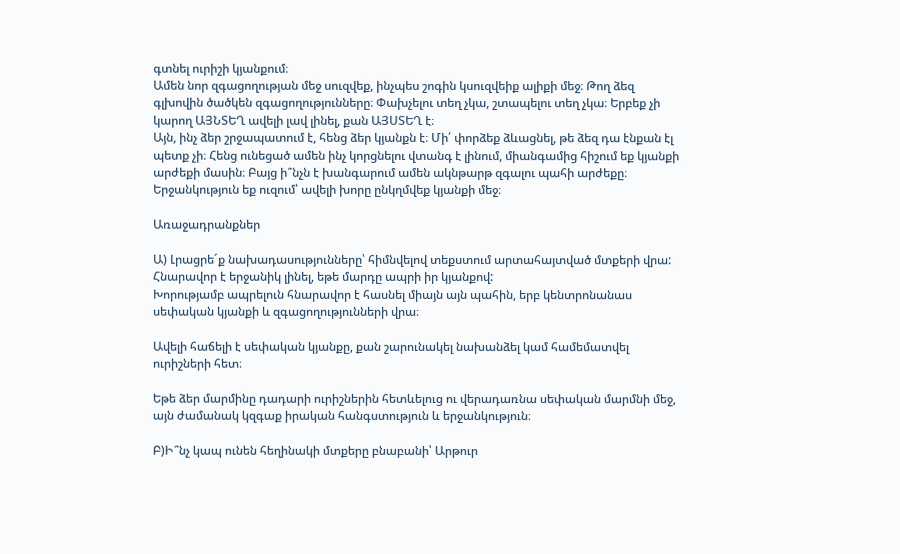գտնել ուրիշի կյանքում։
Ամեն նոր զգացողության մեջ սուզվեք, ինչպես շոգին կսուզվեիք ալիքի մեջ։ Թող ձեզ գլխովին ծածկեն զգացողությունները։ Փախչելու տեղ չկա, շտապելու տեղ չկա։ Երբեք չի կարող ԱՅՆՏԵՂ ավելի լավ լինել, քան ԱՅՍՏԵՂ է։
Այն, ինչ ձեր շրջապատում է, հենց ձեր կյանքն է։ Մի՛ փորձեք ձևացնել, թե ձեզ դա էնքան էլ պետք չի։ Հենց ունեցած ամեն ինչ կորցնելու վտանգ է լինում, միանգամից հիշում եք կյանքի արժեքի մասին։ Բայց ի՞նչն է խանգարում ամեն ակնթարթ զգալու պահի արժեքը։
Երջանկություն եք ուզում՝ ավելի խորը ընկղմվեք կյանքի մեջ։

Առաջադրանքներ

Ա) Լրացրե´ք նախադասությունները՝ հիմնվելով տեքստում արտահայտված մտքերի վրա:
Հնարավոր է երջանիկ լինել, եթե մարդը ապրի իր կյանքով:
Խորությամբ ապրելուն հնարավոր է հասնել միայն այն պահին, երբ կենտրոնանաս սեփական կյանքի և զգացողությունների վրա։

Ավելի հաճելի է սեփական կյանքը, քան շարունակել նախանձել կամ համեմատվել ուրիշների հետ։

Եթե ձեր մարմինը դադարի ուրիշներին հետևելուց ու վերադառնա սեփական մարմնի մեջ, այն ժամանակ կզգաք իրական հանգստություն և երջանկություն։

Բ)Ի՞նչ կապ ունեն հեղինակի մտքերը բնաբանի՝ Արթուր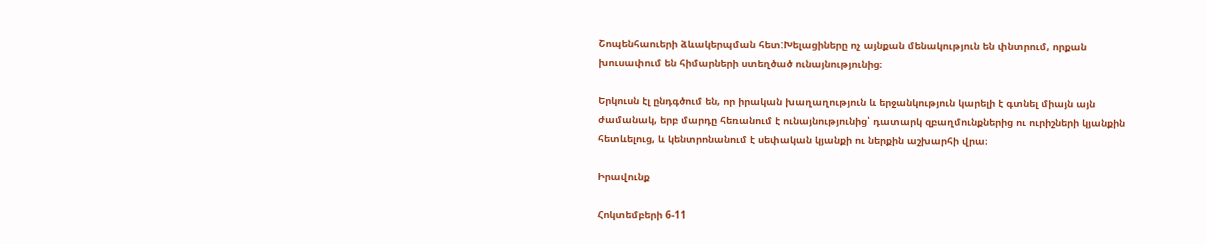Շոպենհաուերի ձևակերպման հետ:Խելացիները ոչ այնքան մենակություն են փնտրում, որքան խուսափում են հիմարների ստեղծած ունայնությունից։

Երկուսն էլ ընդգծում են, որ իրական խաղաղություն և երջանկություն կարելի է գտնել միայն այն ժամանակ, երբ մարդը հեռանում է ունայնությունից՝ դատարկ զբաղմունքներից ու ուրիշների կյանքին հետևելուց, և կենտրոնանում է սեփական կյանքի ու ներքին աշխարհի վրա։

Իրավունք

Հոկտեմբերի 6-11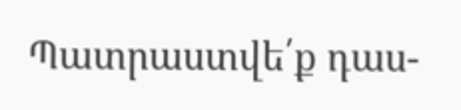Պատրաստվե՛ք դաս-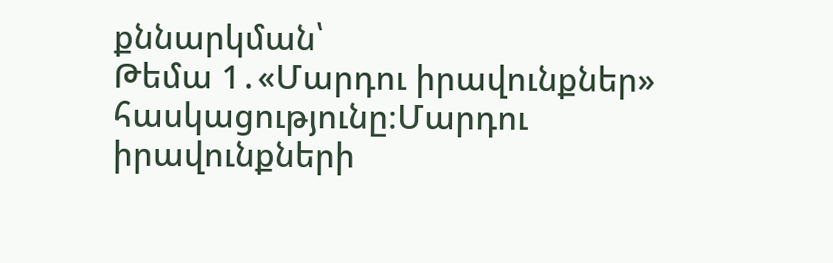քննարկման՝
Թեմա 1․«Մարդու իրավունքներ» հասկացությունը։Մարդու իրավունքների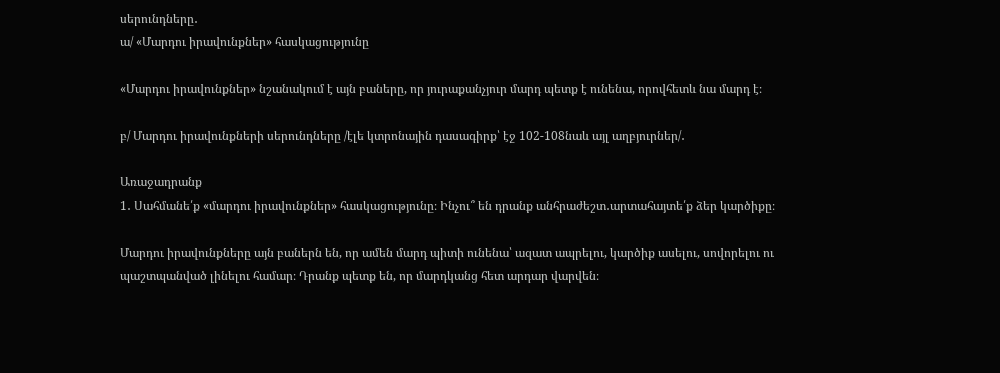սերունդները․
ա/ «Մարդու իրավունքներ» հասկացությունը

«Մարդու իրավունքներ» նշանակում է այն բաները, որ յուրաքանչյուր մարդ պետք է ունենա, որովհետև նա մարդ է։

բ/ Մարդու իրավունքների սերունդները /էլե կտրոնային դասագիրք՝ էջ 102-108նաև այլ աղբյուրներ/․

Առաջադրանք
1․ Սահմանե՛ք «մարդու իրավունքներ» հասկացությունը։ Ինչու՞ են դրանք անհրաժեշտ․արտահայտե՛ք ձեր կարծիքը։

Մարդու իրավունքները այն բաներն են, որ ամեն մարդ պիտի ունենա՝ ազատ ապրելու, կարծիք ասելու, սովորելու ու պաշտպանված լինելու համար։ Դրանք պետք են, որ մարդկանց հետ արդար վարվեն։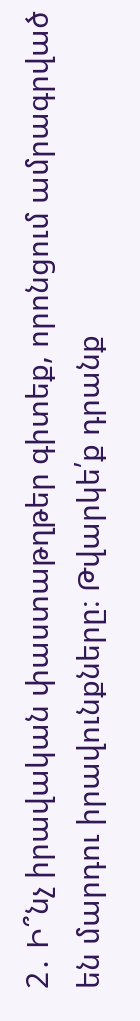2․ Ի՞նչ իրավական փաստաթղթեր գիտեք, որոնցում ամրագրված են մարդու իրավունքները։ Թվարկե՛ք դրանք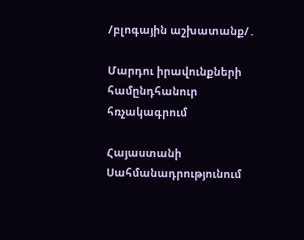/բլոգային աշխատանք/․

Մարդու իրավունքների համընդհանուր հռչակագրում

Հայաստանի Սահմանադրությունում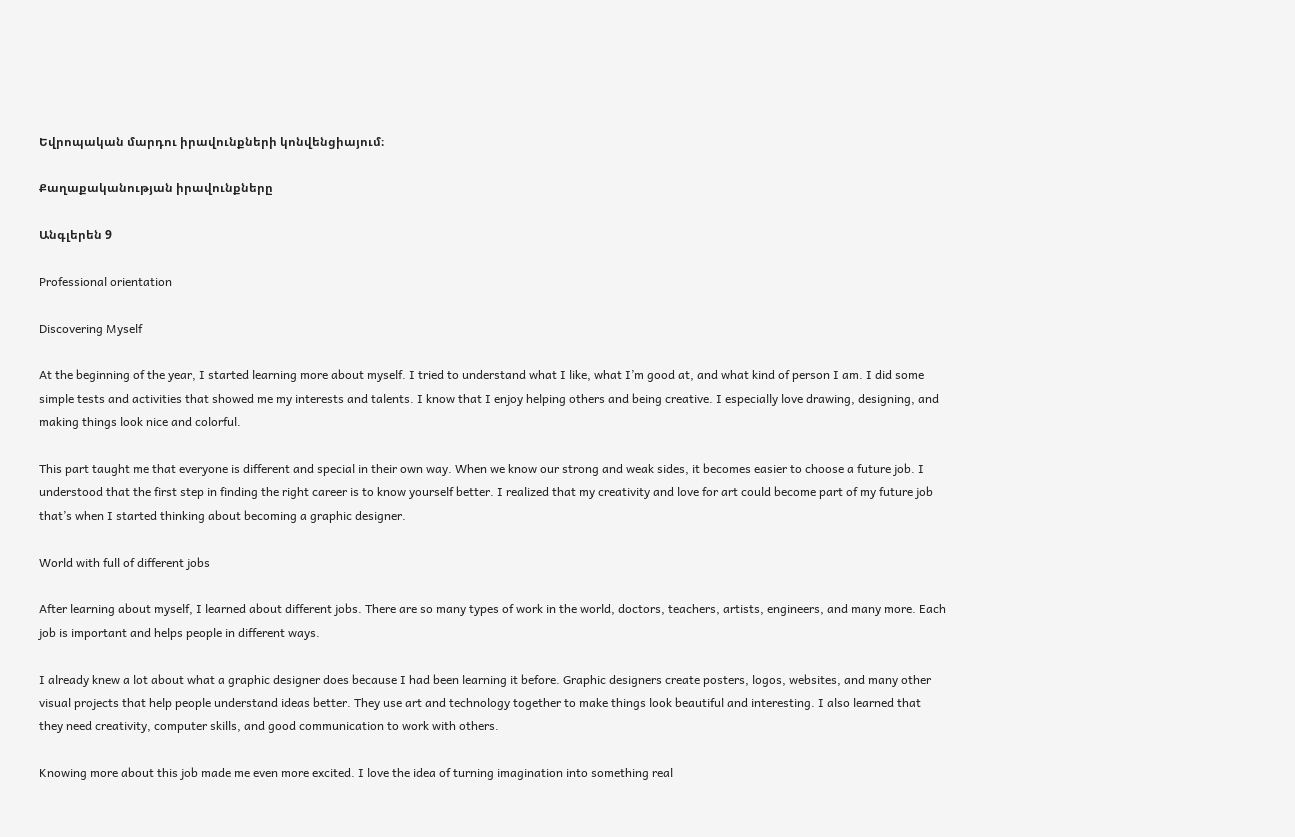Եվրոպական մարդու իրավունքների կոնվենցիայում։

Քաղաքականության իրավունքները

Անգլերեն 9

Professional orientation

Discovering Myself

At the beginning of the year, I started learning more about myself. I tried to understand what I like, what I’m good at, and what kind of person I am. I did some simple tests and activities that showed me my interests and talents. I know that I enjoy helping others and being creative. I especially love drawing, designing, and making things look nice and colorful.

This part taught me that everyone is different and special in their own way. When we know our strong and weak sides, it becomes easier to choose a future job. I understood that the first step in finding the right career is to know yourself better. I realized that my creativity and love for art could become part of my future job that’s when I started thinking about becoming a graphic designer.

World with full of different jobs

After learning about myself, I learned about different jobs. There are so many types of work in the world, doctors, teachers, artists, engineers, and many more. Each job is important and helps people in different ways.

I already knew a lot about what a graphic designer does because I had been learning it before. Graphic designers create posters, logos, websites, and many other visual projects that help people understand ideas better. They use art and technology together to make things look beautiful and interesting. I also learned that they need creativity, computer skills, and good communication to work with others.

Knowing more about this job made me even more excited. I love the idea of turning imagination into something real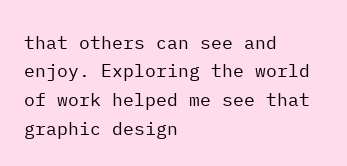that others can see and enjoy. Exploring the world of work helped me see that graphic design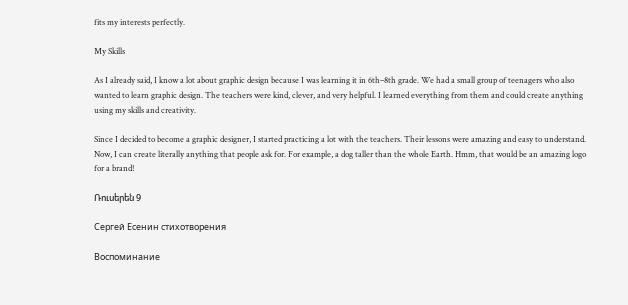fits my interests perfectly.

My Skills

As I already said, I know a lot about graphic design because I was learning it in 6th–8th grade. We had a small group of teenagers who also wanted to learn graphic design. The teachers were kind, clever, and very helpful. I learned everything from them and could create anything using my skills and creativity.

Since I decided to become a graphic designer, I started practicing a lot with the teachers. Their lessons were amazing and easy to understand. Now, I can create literally anything that people ask for. For example, a dog taller than the whole Earth. Hmm, that would be an amazing logo for a brand!

Ռուսերեն 9

Сергей Есенин стихотворения

Воспоминание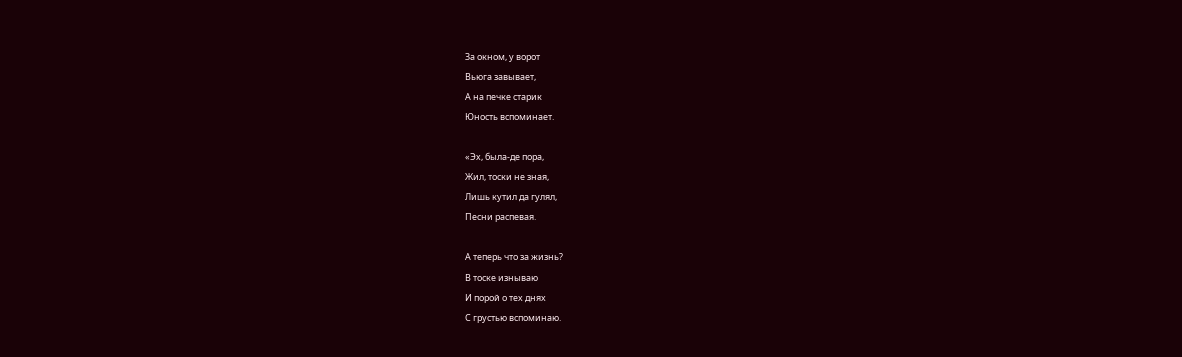За окном, у ворот
Вьюга завывает,
А на печке старик
Юность вспоминает.

«Эх, была-де пора,
Жил, тоски не зная,
Лишь кутил да гулял,
Песни распевая.

А теперь что за жизнь?
В тоске изнываю
И порой о тех днях
С грустью вспоминаю.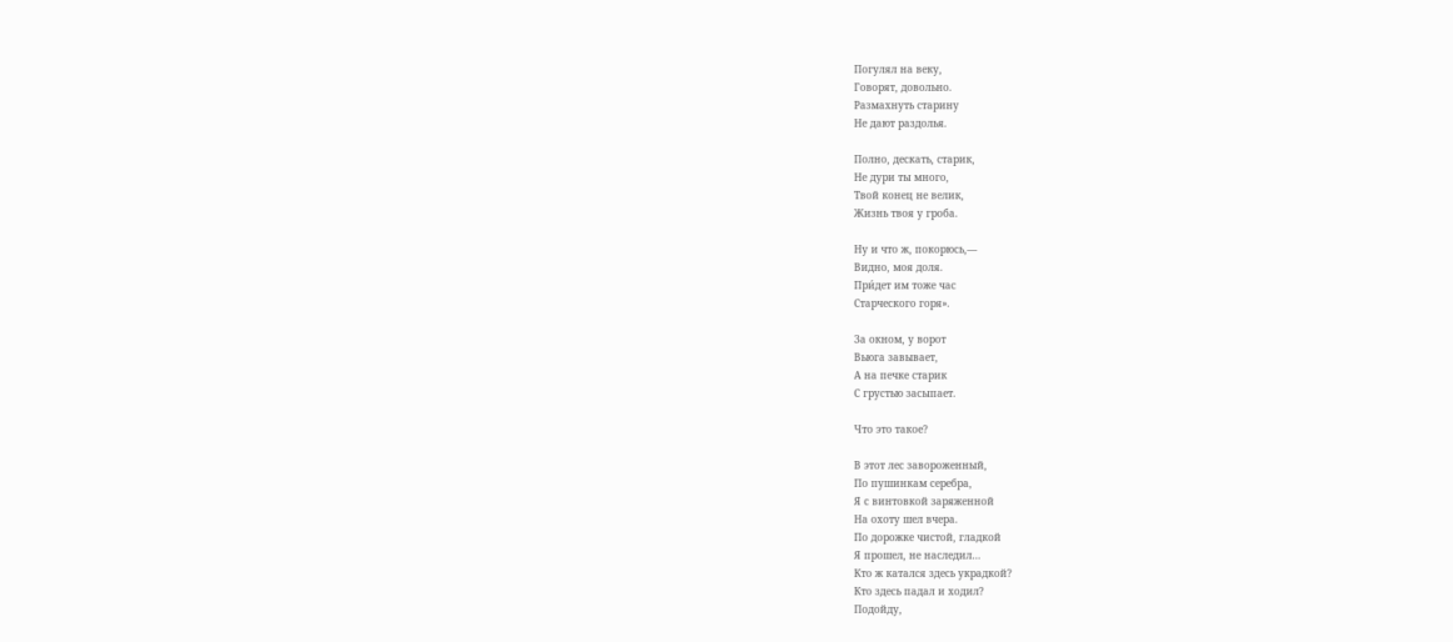Погулял на веку,
Говорят, довольно.
Размахнуть старину
Не дают раздолья.

Полно, дескать, старик,
Не дури ты много,
Твой конец не велик,
Жизнь твоя у гроба.

Ну и что ж, покорюсь,—
Видно, моя доля.
При́дет им тоже час
Старческого горя».

За окном, у ворот
Вьюга завывает,
А на печке старик
С грустью засыпает.

Что это такое?

В этот лес завороженный,
По пушинкам серебра,
Я с винтовкой заряженной
На охоту шел вчера.
По дорожке чистой, гладкой
Я прошел, не наследил…
Кто ж катался здесь украдкой?
Кто здесь падал и ходил?
Подойду,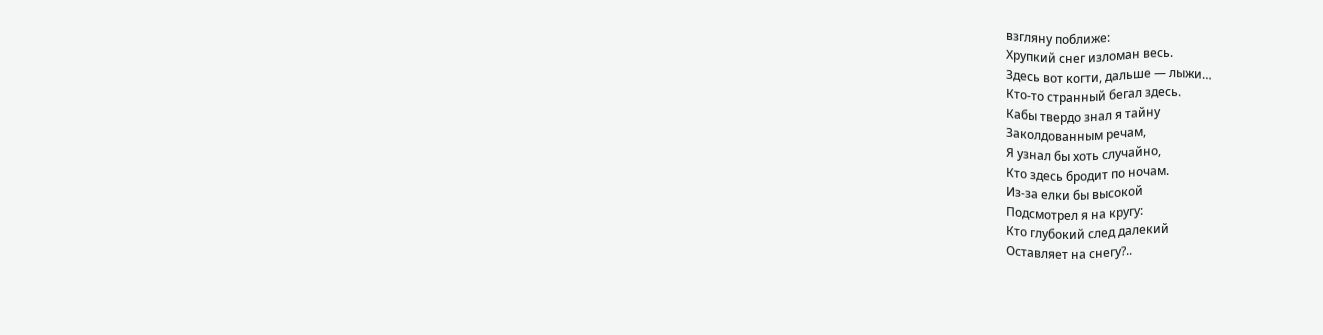взгляну поближе:
Хрупкий снег изломан весь.
Здесь вот когти, дальше — лыжи…
Кто-то странный бегал здесь.
Кабы твердо знал я тайну
Заколдованным речам,
Я узнал бы хоть случайно,
Кто здесь бродит по ночам.
Из-за елки бы высокой
Подсмотрел я на кругу:
Кто глубокий след далекий
Оставляет на снегу?..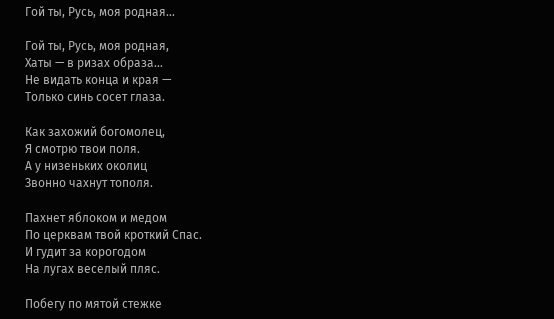Гой ты, Русь, моя родная…

Гой ты, Русь, моя родная,
Хаты — в ризах образа…
Не видать конца и края —
Только синь сосет глаза.

Как захожий богомолец,
Я смотрю твои поля.
А у низеньких околиц
Звонно чахнут тополя.

Пахнет яблоком и медом
По церквам твой кроткий Спас.
И гудит за корогодом
На лугах веселый пляс.

Побегу по мятой стежке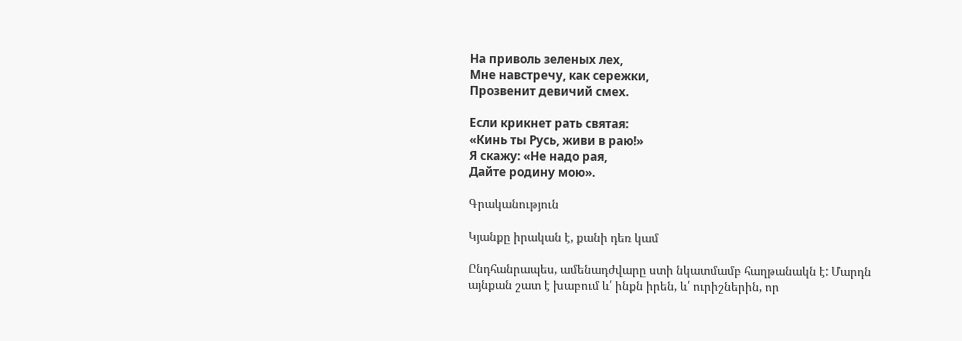На приволь зеленых лех,
Мне навстречу, как сережки,
Прозвенит девичий смех.

Если крикнет рать святая:
«Кинь ты Русь, живи в раю!»
Я скажу: «Не надо рая,
Дайте родину мою».

Գրականություն

Կյանքը իրական է, քանի դեռ կամ

Ընդհանրապես, ամենադժվարը ստի նկատմամբ հաղթանակն է: Մարդն այնքան շատ է խաբում և՛ ինքն իրեն, և՛ ուրիշներին, որ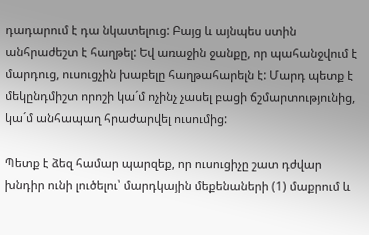դադարում է դա նկատելուց: Բայց և այնպես ստին անհրաժեշտ է հաղթել: Եվ առաջին ջանքը, որ պահանջվում է մարդուց, ուսուցչին խաբելը հաղթահարելն է: Մարդ պետք է մեկընդմիշտ որոշի կա´մ ոչինչ չասել բացի ճշմարտությունից, կա´մ անհապաղ հրաժարվել ուսումից:

Պետք է ձեզ համար պարզեք, որ ուսուցիչը շատ դժվար խնդիր ունի լուծելու՝ մարդկային մեքենաների (1) մաքրում և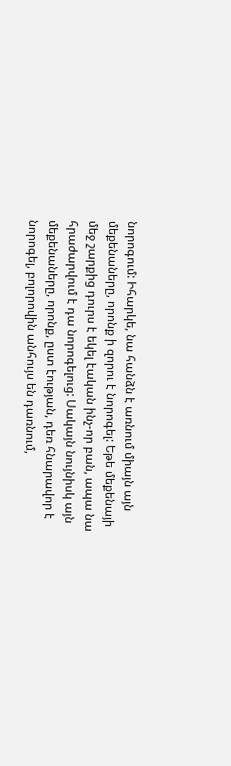նորոգում: Իհարկե, նա հանձն է առնում միայն այն մեքենաները, որոնք ի զորու է նորոգել: Եթե մեքենայի մեջ շարքից դուրս է եկել էական ինչ-որ բան, ապա նա հրաժարվում է դա նորոգելուց: Սակայն նույնիսկ այն մեքենաները, որոնք, ըստ էության, դեռ հնարավոր է նորոգել, բոլորովին անհույս են դառնում,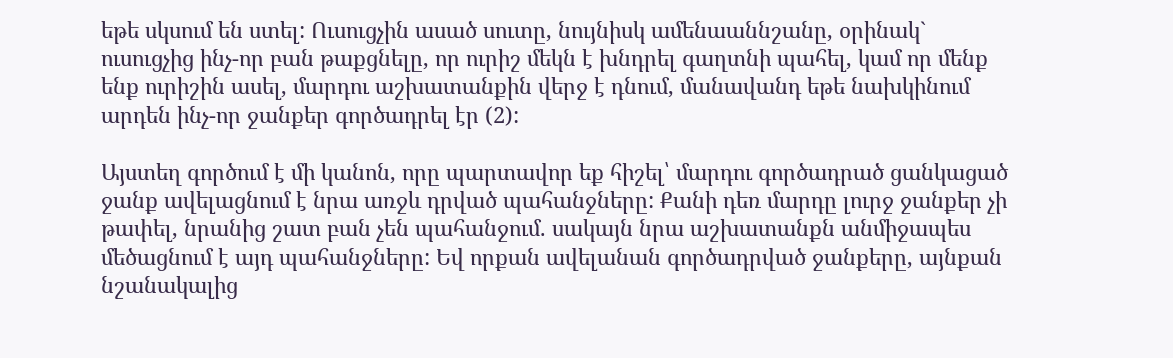եթե սկսում են ստել: Ուսուցչին ասած սուտը, նույնիսկ ամենաաննշանը, օրինակ` ուսուցչից ինչ-որ բան թաքցնելը, որ ուրիշ մեկն է խնդրել գաղտնի պահել, կամ որ մենք ենք ուրիշին ասել, մարդու աշխատանքին վերջ է դնում, մանավանդ եթե նախկինում արդեն ինչ-որ ջանքեր գործադրել էր (2):

Այստեղ գործում է մի կանոն, որը պարտավոր եք հիշել՝ մարդու գործադրած ցանկացած ջանք ավելացնում է նրա առջև դրված պահանջները: Քանի դեռ մարդը լուրջ ջանքեր չի թափել, նրանից շատ բան չեն պահանջում. սակայն նրա աշխատանքն անմիջապես մեծացնում է այդ պահանջները: Եվ որքան ավելանան գործադրված ջանքերը, այնքան նշանակալից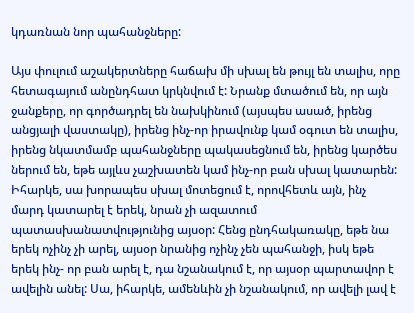կդառնան նոր պահանջները:

Այս փուլում աշակերտները հաճախ մի սխալ են թույլ են տալիս, որը հետագայում անընդհատ կրկնվում է: Նրանք մտածում են, որ այն ջանքերը, որ գործադրել են նախկինում (այսպես ասած, իրենց անցյալի վաստակը), իրենց ինչ-որ իրավունք կամ օգուտ են տալիս, իրենց նկատմամբ պահանջները պակասեցնում են, իրենց կարծես ներում են, եթե այլևս չաշխատեն կամ ինչ-որ բան սխալ կատարեն: Իհարկե, սա խորապես սխալ մոտեցում է, որովհետև այն, ինչ մարդ կատարել է երեկ, նրան չի ազատում պատասխանատվությունից այսօր: Հենց ընդհակառակը, եթե նա երեկ ոչինչ չի արել, այսօր նրանից ոչինչ չեն պահանջի, իսկ եթե երեկ ինչ- որ բան արել է, դա նշանակում է, որ այսօր պարտավոր է ավելին անել: Սա, իհարկե, ամենևին չի նշանակում, որ ավելի լավ է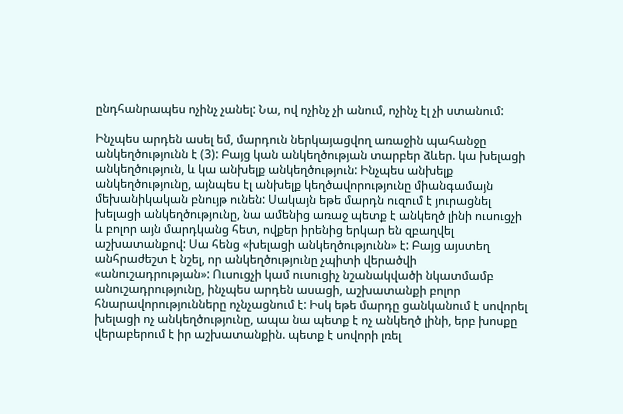ընդհանրապես ոչինչ չանել: Նա, ով ոչինչ չի անում, ոչինչ էլ չի ստանում:

Ինչպես արդեն ասել եմ, մարդուն ներկայացվող առաջին պահանջը անկեղծությունն է (3): Բայց կան անկեղծության տարբեր ձևեր. կա խելացի անկեղծություն, և կա անխելք անկեղծություն: Ինչպես անխելք անկեղծությունը, այնպես էլ անխելք կեղծավորությունը միանգամայն մեխանիկական բնույթ ունեն: Սակայն եթե մարդն ուզում է յուրացնել խելացի անկեղծությունը, նա ամենից առաջ պետք է անկեղծ լինի ուսուցչի և բոլոր այն մարդկանց հետ, ովքեր իրենից երկար են զբաղվել աշխատանքով: Սա հենց «խելացի անկեղծությունն» է: Բայց այստեղ անհրաժեշտ է նշել, որ անկեղծությունը չպիտի վերածվի «անուշադրության»: Ուսուցչի կամ ուսուցիչ նշանակվածի նկատմամբ անուշադրությունը, ինչպես արդեն ասացի, աշխատանքի բոլոր հնարավորությունները ոչնչացնում է: Իսկ եթե մարդը ցանկանում է սովորել խելացի ոչ անկեղծությունը, ապա նա պետք է ոչ անկեղծ լինի, երբ խոսքը վերաբերում է իր աշխատանքին. պետք է սովորի լռել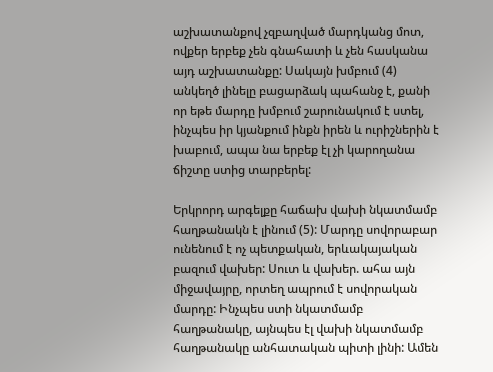աշխատանքով չզբաղված մարդկանց մոտ, ովքեր երբեք չեն գնահատի և չեն հասկանա այդ աշխատանքը: Սակայն խմբում (4) անկեղծ լինելը բացարձակ պահանջ է, քանի որ եթե մարդը խմբում շարունակում է ստել, ինչպես իր կյանքում ինքն իրեն և ուրիշներին է խաբում, ապա նա երբեք էլ չի կարողանա ճիշտը ստից տարբերել:

Երկրորդ արգելքը հաճախ վախի նկատմամբ հաղթանակն է լինում (5): Մարդը սովորաբար ունենում է ոչ պետքական, երևակայական բազում վախեր: Սուտ և վախեր. ահա այն միջավայրը, որտեղ ապրում է սովորական մարդը: Ինչպես ստի նկատմամբ հաղթանակը, այնպես էլ վախի նկատմամբ հաղթանակը անհատական պիտի լինի: Ամեն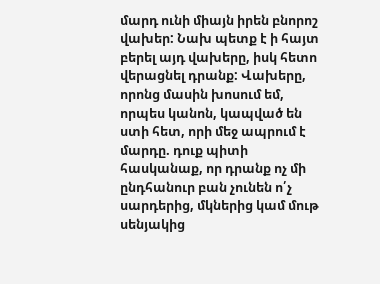մարդ ունի միայն իրեն բնորոշ վախեր: Նախ պետք է ի հայտ բերել այդ վախերը, իսկ հետո վերացնել դրանք: Վախերը, որոնց մասին խոսում եմ, որպես կանոն, կապված են ստի հետ, որի մեջ ապրում է մարդը. դուք պիտի հասկանաք, որ դրանք ոչ մի ընդհանուր բան չունեն ո՛չ սարդերից, մկներից կամ մութ սենյակից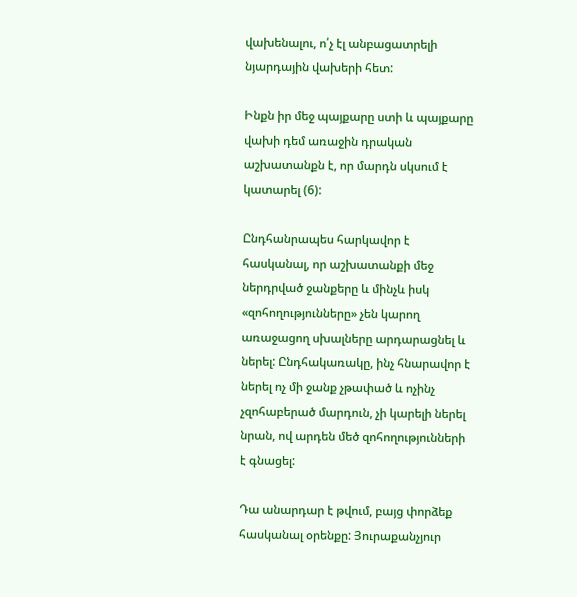վախենալու, ո՛չ էլ անբացատրելի նյարդային վախերի հետ:

Ինքն իր մեջ պայքարը ստի և պայքարը վախի դեմ առաջին դրական աշխատանքն է, որ մարդն սկսում է կատարել (6):

Ընդհանրապես հարկավոր է հասկանալ, որ աշխատանքի մեջ ներդրված ջանքերը և մինչև իսկ «զոհողությունները» չեն կարող առաջացող սխալները արդարացնել և ներել: Ընդհակառակը, ինչ հնարավոր է ներել ոչ մի ջանք չթափած և ոչինչ չզոհաբերած մարդուն, չի կարելի ներել նրան, ով արդեն մեծ զոհողությունների է գնացել:

Դա անարդար է թվում, բայց փորձեք հասկանալ օրենքը: Յուրաքանչյուր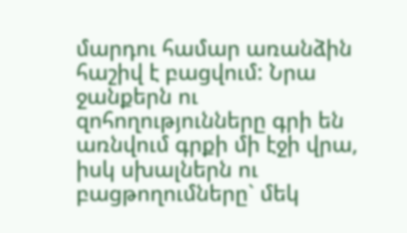մարդու համար առանձին հաշիվ է բացվում: Նրա ջանքերն ու զոհողությունները գրի են առնվում գրքի մի էջի վրա, իսկ սխալներն ու բացթողումները` մեկ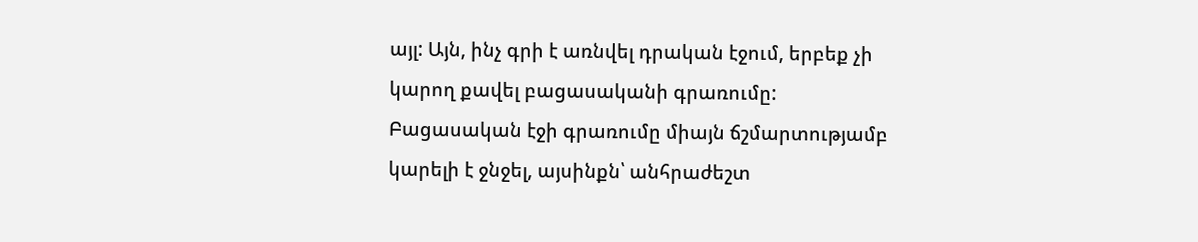այլ: Այն, ինչ գրի է առնվել դրական էջում, երբեք չի կարող քավել բացասականի գրառումը: Բացասական էջի գրառումը միայն ճշմարտությամբ կարելի է ջնջել, այսինքն՝ անհրաժեշտ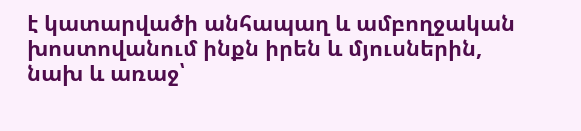է կատարվածի անհապաղ և ամբողջական խոստովանում ինքն իրեն և մյուսներին, նախ և առաջ՝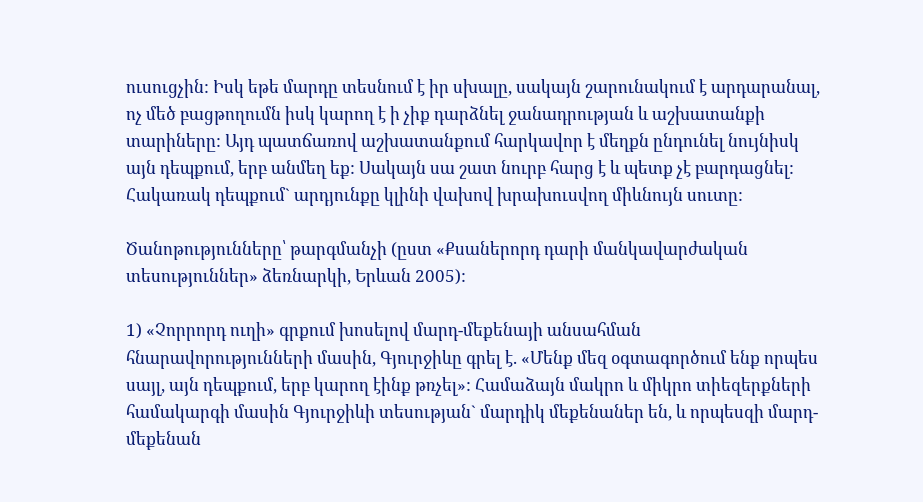ուսուցչին: Իսկ եթե մարդը տեսնում է իր սխալը, սակայն շարունակում է արդարանալ, ոչ մեծ բացթողումն իսկ կարող է ի չիք դարձնել ջանադրության և աշխատանքի տարիները: Այդ պատճառով աշխատանքում հարկավոր է մեղքն ընդունել նույնիսկ այն դեպքում, երբ անմեղ եք: Սակայն սա շատ նուրբ հարց է և պետք չէ բարդացնել: Հակառակ դեպքում` արդյունքը կլինի վախով խրախուսվող միևնույն սուտը:

Ծանոթությունները՝ թարգմանչի (ըստ «Քսաներորդ դարի մանկավարժական տեսություններ» ձեռնարկի, Երևան 2005):

1) «Չորրորդ ուղի» գրքում խոսելով մարդ-մեքենայի անսահման հնարավորությունների մասին, Գյուրջիևը գրել է. «Մենք մեզ օգտագործում ենք որպես սայլ, այն դեպքում, երբ կարող էինք թռչել»: Համաձայն մակրո և միկրո տիեզերքների համակարգի մասին Գյուրջիևի տեսության` մարդիկ մեքենաներ են, և որպեսզի մարդ-մեքենան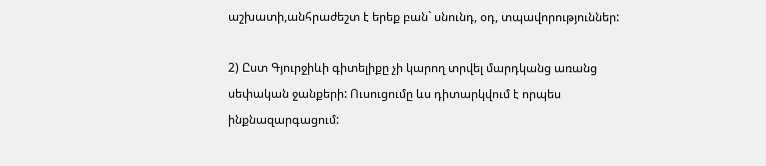աշխատի,անհրաժեշտ է երեք բան` սնունդ, օդ, տպավորություններ:

2) Ըստ Գյուրջիևի գիտելիքը չի կարող տրվել մարդկանց առանց սեփական ջանքերի: Ուսուցումը ևս դիտարկվում է որպես ինքնազարգացում: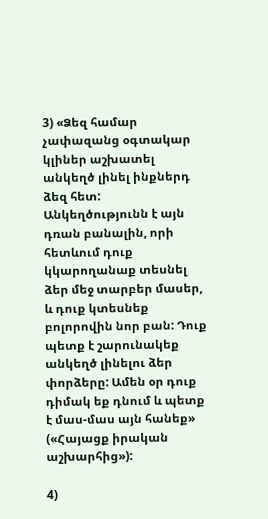3) «Ձեզ համար չափազանց օգտակար կլիներ աշխատել անկեղծ լինել ինքներդ ձեզ հետ: Անկեղծությունն է այն դռան բանալին, որի հետևում դուք կկարողանաք տեսնել ձեր մեջ տարբեր մասեր, և դուք կտեսնեք բոլորովին նոր բան: Դուք պետք է շարունակեք անկեղծ լինելու ձեր փորձերը: Ամեն օր դուք դիմակ եք դնում և պետք է մաս-մաս այն հանեք» («Հայացք իրական աշխարհից»):

4)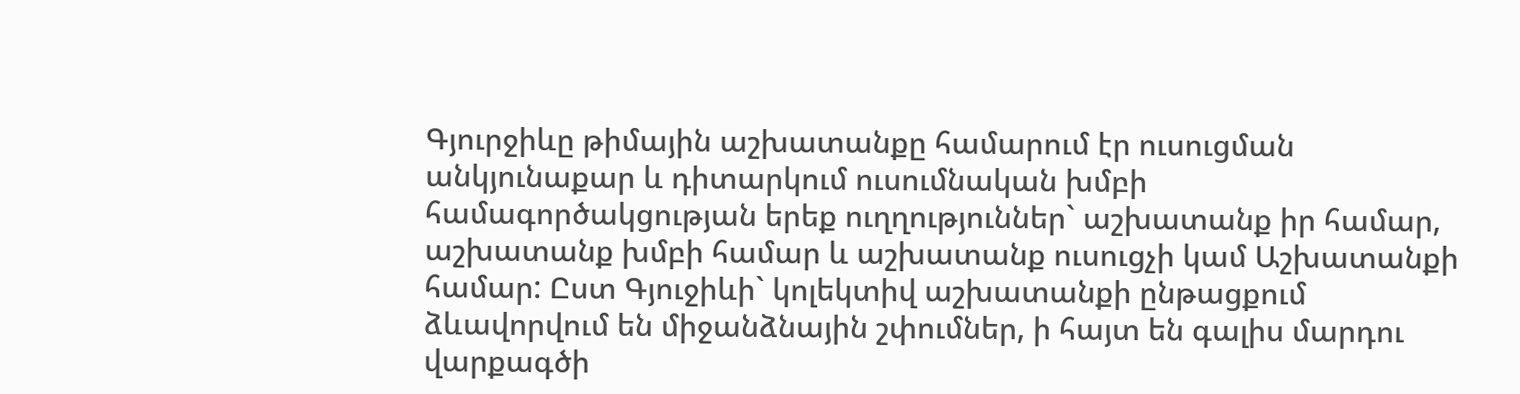Գյուրջիևը թիմային աշխատանքը համարում էր ուսուցման անկյունաքար և դիտարկում ուսումնական խմբի համագործակցության երեք ուղղություններ` աշխատանք իր համար, աշխատանք խմբի համար և աշխատանք ուսուցչի կամ Աշխատանքի համար: Ըստ Գյուջիևի` կոլեկտիվ աշխատանքի ընթացքում ձևավորվում են միջանձնային շփումներ, ի հայտ են գալիս մարդու վարքագծի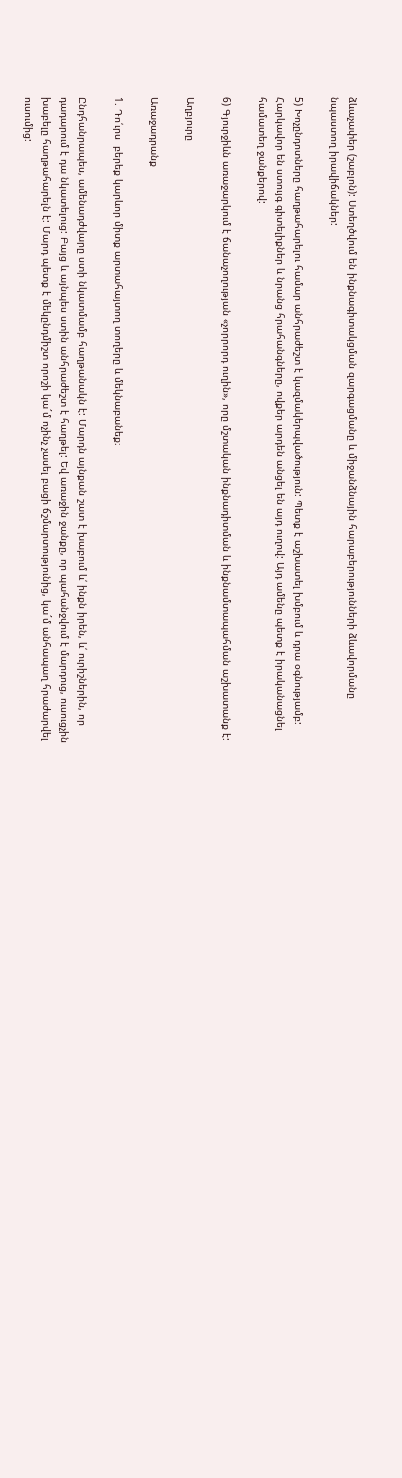ձևաչափեր (շաբլոն): Ստեղծվում են ինքնագիտակցման զարգացմանը և միջանձնային հարաբերությունների ձևավորմանը նպաստող իրավիճակներ:

5) Խոչընդոտները հաղթահարելու համար անհրաժեշտ է կազմակերպվածություն: Պետք է աշխատել խմբում և դրա օգնությամբ: Հարկավոր են ստույգ գիտելիքներ և նրանց հրահանգները, ովքեր արդեն անցել են այդ ուղով: Այդ ամենը պետք է իրականացնել համատեղ ջանքերով:

6) Գյուրջիևն առաջարկում է ճանաչողության «չորրորդ ուղին», որը մշտական ինքնադիտման և ինքնամտապահման աշխատանք է:

Աղբյուրը

Առաջադրանք

1. Դո՛ւրս  բերեք կարևոր միտք արտահայտող տողերը և մեկնաբանեք։

Ընդհանրապես, ամենադժվարը ստի նկատմամբ հաղթանակն է: Մարդն այնքան շատ է խաբում և՛ ինքն իրեն, և՛ ուրիշներին, որ դադարում է դա նկատելուց: Բայց և այնպես ստին անհրաժեշտ է հաղթել: Եվ առաջին ջանքը, որ պահանջվում է մարդուց, ուսուցչին խաբելը հաղթահարելն է: Մարդ պետք է մեկընդմիշտ որոշի կա´մ ոչինչ չասել բացի ճշմարտությունից, կա´մ անհապաղ հրաժարվել ուսումից: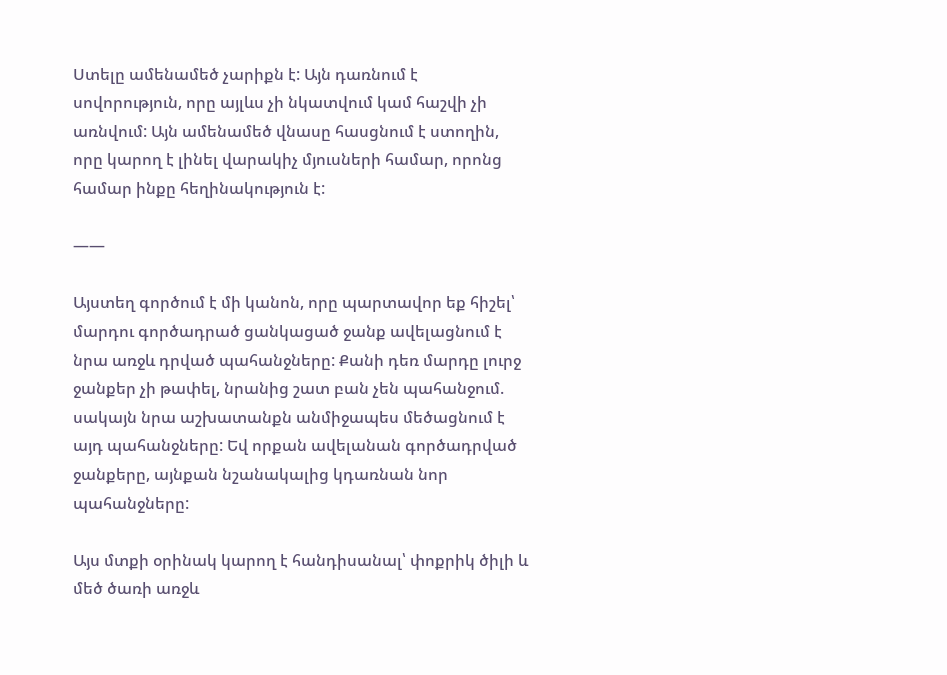Ստելը ամենամեծ չարիքն է: Այն դառնում է սովորություն, որը այլևս չի նկատվում կամ հաշվի չի առնվում: Այն ամենամեծ վնասը հասցնում է ստողին, որը կարող է լինել վարակիչ մյուսների համար, որոնց համար ինքը հեղինակություն է:

——

Այստեղ գործում է մի կանոն, որը պարտավոր եք հիշել՝ մարդու գործադրած ցանկացած ջանք ավելացնում է նրա առջև դրված պահանջները: Քանի դեռ մարդը լուրջ ջանքեր չի թափել, նրանից շատ բան չեն պահանջում. սակայն նրա աշխատանքն անմիջապես մեծացնում է այդ պահանջները: Եվ որքան ավելանան գործադրված ջանքերը, այնքան նշանակալից կդառնան նոր պահանջները:

Այս մտքի օրինակ կարող է հանդիսանալ՝ փոքրիկ ծիլի և մեծ ծառի առջև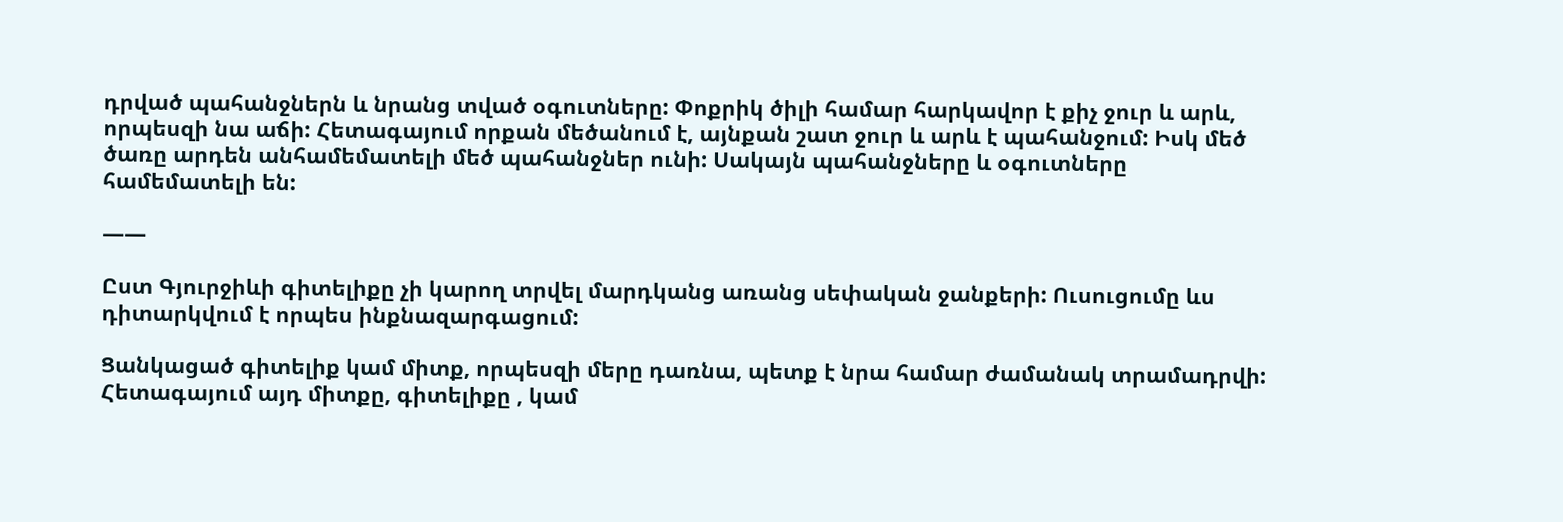դրված պահանջներն և նրանց տված օգուտները: Փոքրիկ ծիլի համար հարկավոր է քիչ ջուր և արև, որպեսզի նա աճի: Հետագայում որքան մեծանում է, այնքան շատ ջուր և արև է պահանջում: Իսկ մեծ ծառը արդեն անհամեմատելի մեծ պահանջներ ունի: Սակայն պահանջները և օգուտները համեմատելի են:

——

Ըստ Գյուրջիևի գիտելիքը չի կարող տրվել մարդկանց առանց սեփական ջանքերի: Ուսուցումը ևս դիտարկվում է որպես ինքնազարգացում:

Ցանկացած գիտելիք կամ միտք, որպեսզի մերը դառնա, պետք է նրա համար ժամանակ տրամադրվի: Հետագայում այդ միտքը, գիտելիքը , կամ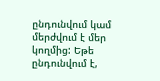ընդունվում կամ մերժվում է մեր կողմից: Եթե ընդունվում է,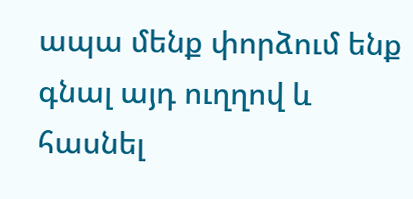ապա մենք փորձում ենք գնալ այդ ուղղով և հասնել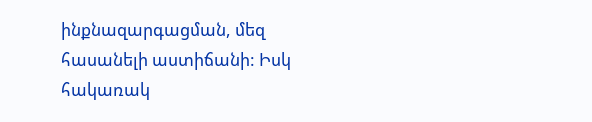ինքնազարգացման, մեզ հասանելի աստիճանի: Իսկ հակառակ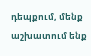դեպքում, մենք աշխատում ենք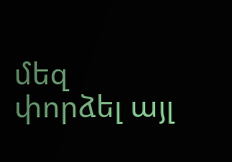մեզ փորձել այլ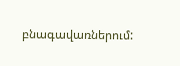բնագավառներում: